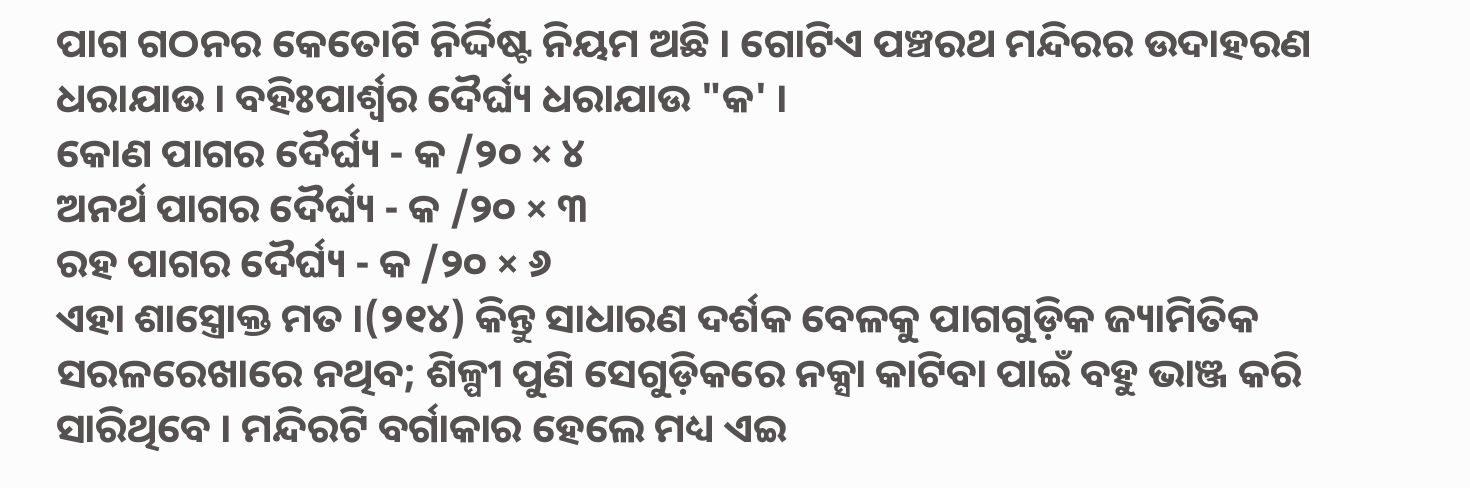ପାଗ ଗଠନର କେତୋଟି ନିର୍ଦ୍ଦିଷ୍ଟ ନିୟମ ଅଛି । ଗୋଟିଏ ପଞ୍ଚରଥ ମନ୍ଦିରର ଉଦାହରଣ ଧରାଯାଉ । ବହିଃପାର୍ଶ୍ୱର ଦୈର୍ଘ୍ୟ ଧରାଯାଉ "କ' ।
କୋଣ ପାଗର ଦୈର୍ଘ୍ୟ - କ /୨୦ × ୪
ଅନର୍ଥ ପାଗର ଦୈର୍ଘ୍ୟ - କ /୨୦ × ୩
ରହ ପାଗର ଦୈର୍ଘ୍ୟ - କ /୨୦ × ୬
ଏହା ଶାସ୍ତ୍ରୋକ୍ତ ମତ ।(୨୧୪) କିନ୍ତୁ ସାଧାରଣ ଦର୍ଶକ ବେଳକୁ ପାଗଗୁଡ଼ିକ ଜ୍ୟାମିତିକ ସରଳରେଖାରେ ନଥିବ; ଶିଳ୍ପୀ ପୁଣି ସେଗୁଡ଼ିକରେ ନକ୍ସା କାଟିବା ପାଇଁ ବହୁ ଭାଞ୍ଜ କରି ସାରିଥିବେ । ମନ୍ଦିରଟି ବର୍ଗାକାର ହେଲେ ମଧ୍ୟ ଏଇ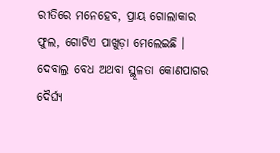ରୀତିରେ ମନେହେବ, ପ୍ରାୟ ଗୋଲାକାର ଫୁଲ, ଗୋଟିଏ ପାଖୁଡ଼ା ମେଲେଇଛି ।
ଦେବାଲ୍ର ବେଧ ଅଥବା ସ୍ଥୂଳତା କୋଣପାଗର ଦୈର୍ଘ୍ୟ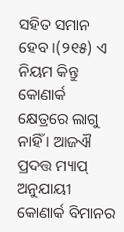ସହିତ ସମାନ ହେବ ।(୨୧୫) ଏ ନିୟମ କିନ୍ତୁ କୋଣାର୍କ କ୍ଷେତ୍ରରେ ଲାଗୁ ନାହିଁ । ଆଜଐ ପ୍ରଦତ୍ତ ମ୍ୟାପ୍ ଅନୁଯାୟୀ କୋଣାର୍କ ବିମାନର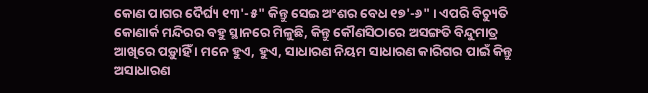କୋଣ ପାଗର ଦୈର୍ଘ୍ୟ ୧୩'-୫" କିନ୍ତୁ ସେଇ ଅଂଶର ବେଧ ୧୭'-୬" । ଏପରି ବିଚ୍ୟୁତି କୋଣାର୍କ ମନ୍ଦିରର ବହୁ ସ୍ଥାନରେ ମିଳୁଛି, କିନ୍ତୁ କୌଣସିଠାରେ ଅସଙ୍ଗତି ବିନ୍ଦୁମାତ୍ର ଆଖିରେ ପଡ଼ୁାହିଁ । ମନେ ହୁଏ, ହୁଏ, ସାଧାରଣ ନିୟମ ସାଧାରଣ କାରିଗର ପାଇଁ କିନ୍ତୁ ଅସାଧାରଣ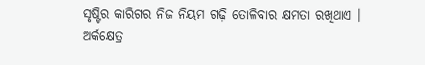ସୃଷ୍ଟିର କାରିଗର ନିଜ ନିୟମ ଗଢ଼ି ତୋଳିବାର କ୍ଷମତା ରଖିଥାଏ ।
ଅର୍କକ୍ଷେତ୍ର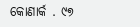କୋଣାର୍କ . ୯୭